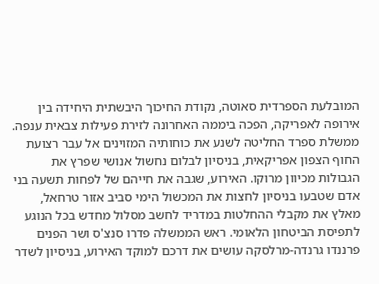המובלעת הספרדית סאוטה, נקודת החיכוך היבשתית היחידה בין אירופה לאפריקה, הפכה ביממה האחרונה לזירת פעילות צבאית ענפה. ממשלת ספרד החליטה לשנע את כוחותיה המזוינים אל עבר רצועת החוף הצפון אפריקאית, בניסיון לבלום נחשול אנושי שפרץ את הגבולות מכיוון מרוקו. האירוע, שגבה את חייהם של לפחות תשעה בני אדם שטבעו בניסיון לחצות את המכשול הימי סביב אזור טרחאל, מאלץ את מקבלי ההחלטות במדריד לחשב מסלול מחדש בכל הנוגע לתפיסת הביטחון הלאומי. ראש הממשלה פדרו סנצ'ס ושר הפנים פרננדו גרנדה-מרלסקה עושים את דרכם למוקד האירוע, בניסיון לשדר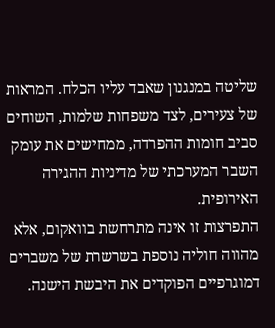שליטה במנגנון שאבד עליו הכלח. המראות של צעירים, לצד משפחות שלמות, השוחים סביב חומות ההפרדה, ממחישים את עומק השבר המערכתי של מדיניות ההגירה האירופית.
התפרצות זו אינה מתרחשת בוואקום, אלא מהווה חוליה נוספת בשרשרת של משברים דמוגרפיים הפוקדים את היבשת הישנה.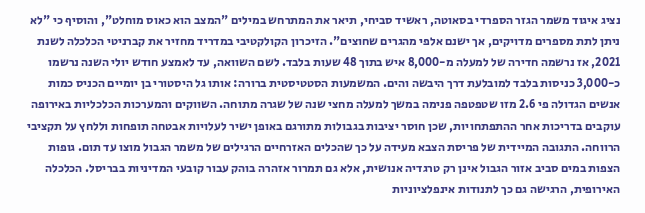נציג איגוד משמר הגזר הספרדי בסאוטה, ראשיד סביחי, תיאר את המתרחש במילים "המצב הוא כאוס מוחלט", והוסיף כי "לא ניתן לתת מספרים מדויקים, אך ישנם אלפי מהגרים שחוצים". הזיכרון הקולקטיבי במדריד מחזיר את קברניטי הכלכלה לשנת 2021, אז נרשמה חדירה של למעלה מ-8,000 איש בתוך 48 שעות בלבד. לשם השוואה, עד לאמצע חודש יולי השנה נרשמו כ-3,000 כניסות בלבד למובלעת דרך היבשה והים. המשמעות הסטטיסטית ברורה: אותו גל היסטורי בן יומיים הכניס כמות אנשים הגדולה פי 2.6 מזו שטפטפה פנימה במשך למעלה מחצי שנה של שגרה מתוחה. השווקים והמערכות הכלכליות באירופה עוקבים בדריכות אחר ההתפתחויות, שכן חוסר יציבות בגבולות מתורגם באופן ישיר לעלויות אבטחה תופחות וללחץ על תקציבי הרווחה. התגובה המיידית של פריסת הצבא מעידה על כך שהכלים האזרחיים הרגילים של משמר הגבול מוצו עד תום. גופות הצפות במים סביב אזור הגבול אינן רק טרגדיה אנושית, אלא גם תמרור אזהרה בוהק עבור קובעי המדיניות בבריסל. הכלכלה האירופית, הרגישה גם כך לתנודות אינפלציוניות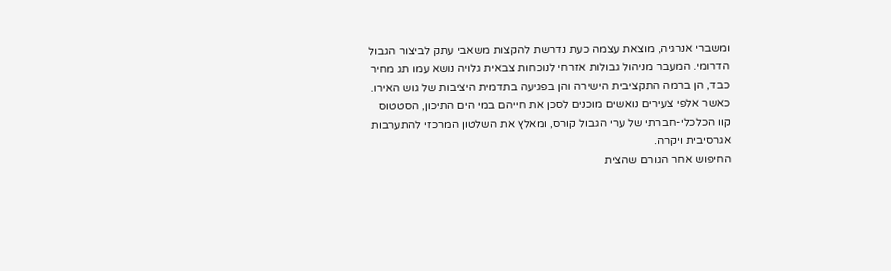ומשברי אנרגיה, מוצאת עצמה כעת נדרשת להקצות משאבי עתק לביצור הגבול הדרומי. המעבר מניהול גבולות אזרחי לנוכחות צבאית גלויה נושא עמו תג מחיר כבד, הן ברמה התקציבית הישירה והן בפגיעה בתדמית היציבות של גוש האירו. כאשר אלפי צעירים נואשים מוכנים לסכן את חייהם במי הים התיכון, הסטטוס קוו הכלכלי-חברתי של ערי הגבול קורס, ומאלץ את השלטון המרכזי להתערבות אגרסיבית ויקרה.
החיפוש אחר הגורם שהצית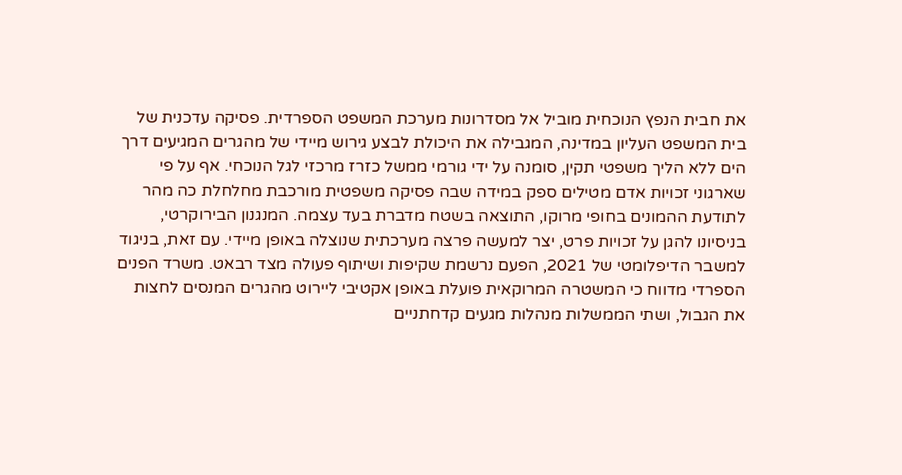את חבית הנפץ הנוכחית מוביל אל מסדרונות מערכת המשפט הספרדית. פסיקה עדכנית של בית המשפט העליון במדינה, המגבילה את היכולת לבצע גירוש מיידי של מהגרים המגיעים דרך הים ללא הליך משפטי תקין, סומנה על ידי גורמי ממשל כזרז מרכזי לגל הנוכחי. אף על פי שארגוני זכויות אדם מטילים ספק במידה שבה פסיקה משפטית מורכבת מחלחלת כה מהר לתודעת ההמונים בחופי מרוקו, התוצאה בשטח מדברת בעד עצמה. המנגנון הבירוקרטי, בניסיונו להגן על זכויות פרט, יצר למעשה פרצה מערכתית שנוצלה באופן מיידי. עם זאת, בניגוד למשבר הדיפלומטי של 2021, הפעם נרשמת שקיפות ושיתוף פעולה מצד רבאט. משרד הפנים הספרדי מדווח כי המשטרה המרוקאית פועלת באופן אקטיבי ליירוט מהגרים המנסים לחצות את הגבול, ושתי הממשלות מנהלות מגעים קדחתניים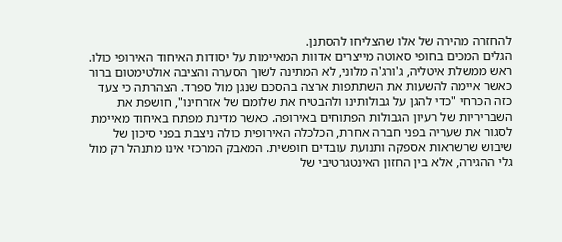להחזרה מהירה של אלו שהצליחו להסתנן.
הגלים המכים בחופי סאוטה מייצרים אדוות המאיימות על יסודות האיחוד האירופי כולו. ראש ממשלת איטליה, ג'ורג'ה מלוני, לא המתינה לשוך הסערה והציבה אולטימטום ברור כאשר איימה להשעות את השתתפות ארצה בהסכם שנגן מול ספרד. הצהרתה כי צעד כזה הכרחי "כדי להגן על גבולותינו ולהבטיח את שלומם של אזרחינו", חושפת את השבריריות של רעיון הגבולות הפתוחים באירופה. כאשר מדינת מפתח באיחוד מאיימת לסגור את שעריה בפני חברה אחרת, הכלכלה האירופית כולה ניצבת בפני סיכון של שיבוש שרשראות אספקה ותנועת עובדים חופשית. המאבק המרכזי אינו מתנהל רק מול גלי ההגירה, אלא בין החזון האינטגרטיבי של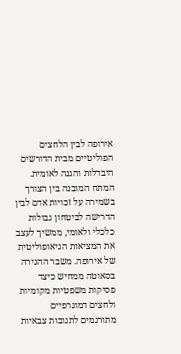אירופה לבין הלחצים הפוליטיים מבית הדורשים היבדלות והגנה לאומית. המתח המובנה בין הצורך בשמירה על זכויות אדם לבין הדרישה לביטחון גבולות כלכלי ולאומי, ממשיך לעצב את המציאות הגיאופוליטית של אירופה. משבר ההגירה בסאוטה ממחיש כיצד פסיקות משפטיות מקומיות ולחצים דמוגרפיים מתורגמים לתגובות צבאיות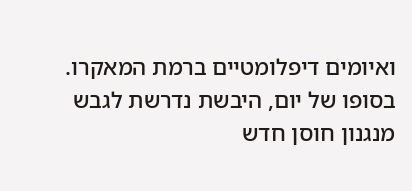ואיומים דיפלומטיים ברמת המאקרו. בסופו של יום, היבשת נדרשת לגבש מנגנון חוסן חדש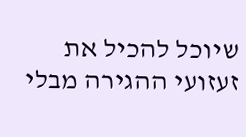שיוכל להכיל את זעזועי ההגירה מבלי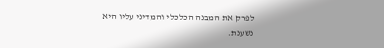לפרק את המבנה הכלכלי והמדיני עליו היא נשענת.